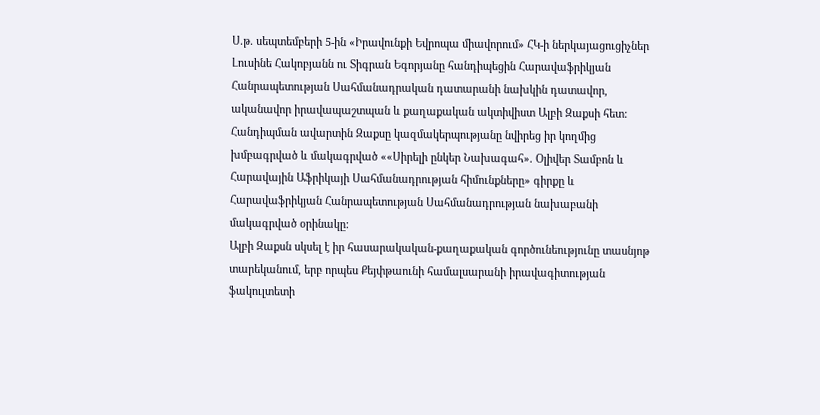Ս.թ. սեպտեմբերի 5-ին «Իրավունքի Եվրոպա միավորում» ՀԿ-ի ներկայացուցիչներ Լուսինե Հակոբյանն ու Տիգրան Եգորյանը հանդիպեցին Հարավաֆրիկյան Հանրապետության Սահմանադրական դատարանի նախկին դատավոր, ականավոր իրավապաշտպան և քաղաքական ակտիվիստ Ալբի Զաքսի հետ:
Հանդիպման ավարտին Զաքսը կազմակերպությանը նվիրեց իր կողմից խմբագրված և մակագրված ««Սիրելի ընկեր Նախագահ». Օլիվեր Տամբոն և Հարավային Աֆրիկայի Սահմանադրության հիմունքները» գիրքը և Հարավաֆրիկյան Հանրապետության Սահմանադրության նախաբանի մակագրված օրինակը:
Ալբի Զաքսն սկսել է իր հասարակական-քաղաքական գործունեությունը տասնյոթ տարեկանում, երբ որպես Քեյփթաունի համալսարանի իրավագիտության ֆակուլտետի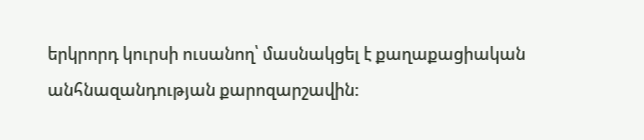երկրորդ կուրսի ուսանող՝ մասնակցել է քաղաքացիական անհնազանդության քարոզարշավին: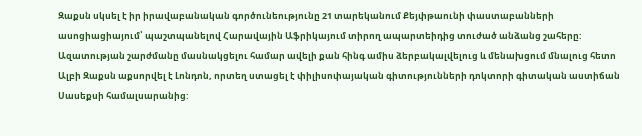Զաքսն սկսել է իր իրավաբանական գործունեությունը 21 տարեկանում Քեյփթաունի փաստաբանների ասոցիացիայում՝ պաշտպանելով Հարավային Աֆրիկայում տիրող ապարտեիդից տուժած անձանց շահերը: Ազատության շարժմանը մասնակցելու համար ավելի քան հինգ ամիս ձերբակալվելուց և մենախցում մնալուց հետո Ալբի Զաքսն աքսորվել է Լոնդոն, որտեղ ստացել է փիլիսոփայական գիտությունների դոկտորի գիտական աստիճան Սասեքսի համալսարանից: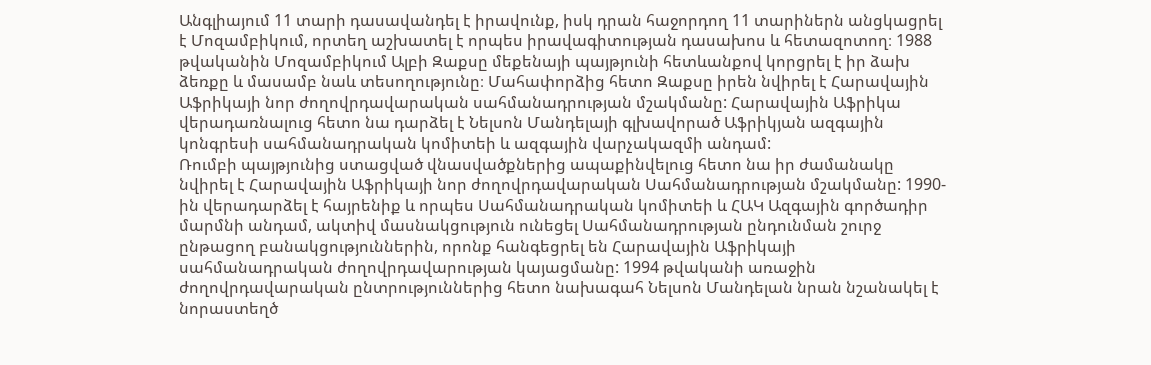Անգլիայում 11 տարի դասավանդել է իրավունք, իսկ դրան հաջորդող 11 տարիներն անցկացրել է Մոզամբիկում, որտեղ աշխատել է որպես իրավագիտության դասախոս և հետազոտող։ 1988 թվականին Մոզամբիկում Ալբի Զաքսը մեքենայի պայթյունի հետևանքով կորցրել է իր ձախ ձեռքը և մասամբ նաև տեսողությունը։ Մահափորձից հետո Զաքսը իրեն նվիրել է Հարավային Աֆրիկայի նոր ժողովրդավարական սահմանադրության մշակմանը: Հարավային Աֆրիկա վերադառնալուց հետո նա դարձել է Նելսոն Մանդելայի գլխավորած Աֆրիկյան ազգային կոնգրեսի սահմանադրական կոմիտեի և ազգային վարչակազմի անդամ:
Ռումբի պայթյունից ստացված վնասվածքներից ապաքինվելուց հետո նա իր ժամանակը նվիրել է Հարավային Աֆրիկայի նոր ժողովրդավարական Սահմանադրության մշակմանը: 1990-ին վերադարձել է հայրենիք և որպես Սահմանադրական կոմիտեի և ՀԱԿ Ազգային գործադիր մարմնի անդամ, ակտիվ մասնակցություն ունեցել Սահմանադրության ընդունման շուրջ ընթացող բանակցություններին, որոնք հանգեցրել են Հարավային Աֆրիկայի սահմանադրական ժողովրդավարության կայացմանը: 1994 թվականի առաջին ժողովրդավարական ընտրություններից հետո նախագահ Նելսոն Մանդելան նրան նշանակել է նորաստեղծ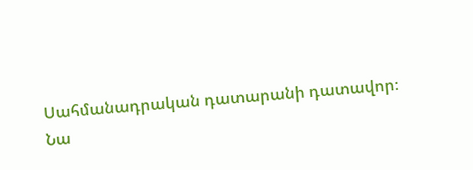Սահմանադրական դատարանի դատավոր։
Նա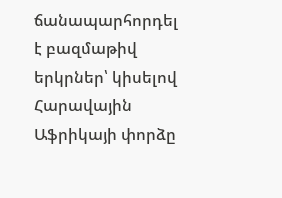ճանապարհորդել է բազմաթիվ երկրներ՝ կիսելով Հարավային Աֆրիկայի փորձը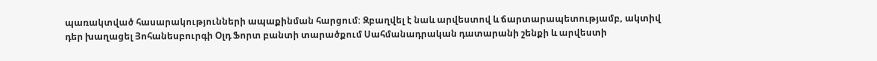պառակտված հասարակությունների ապաքինման հարցում: Զբաղվել է նաև արվեստով և ճարտարապետությամբ, ակտիվ դեր խաղացել Յոհանեսբուրգի Օլդ Ֆորտ բանտի տարածքում Սահմանադրական դատարանի շենքի և արվեստի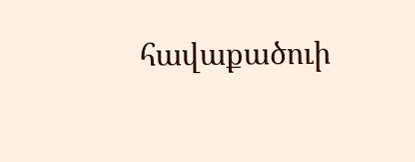հավաքածուի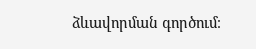ձևավորման գործում։